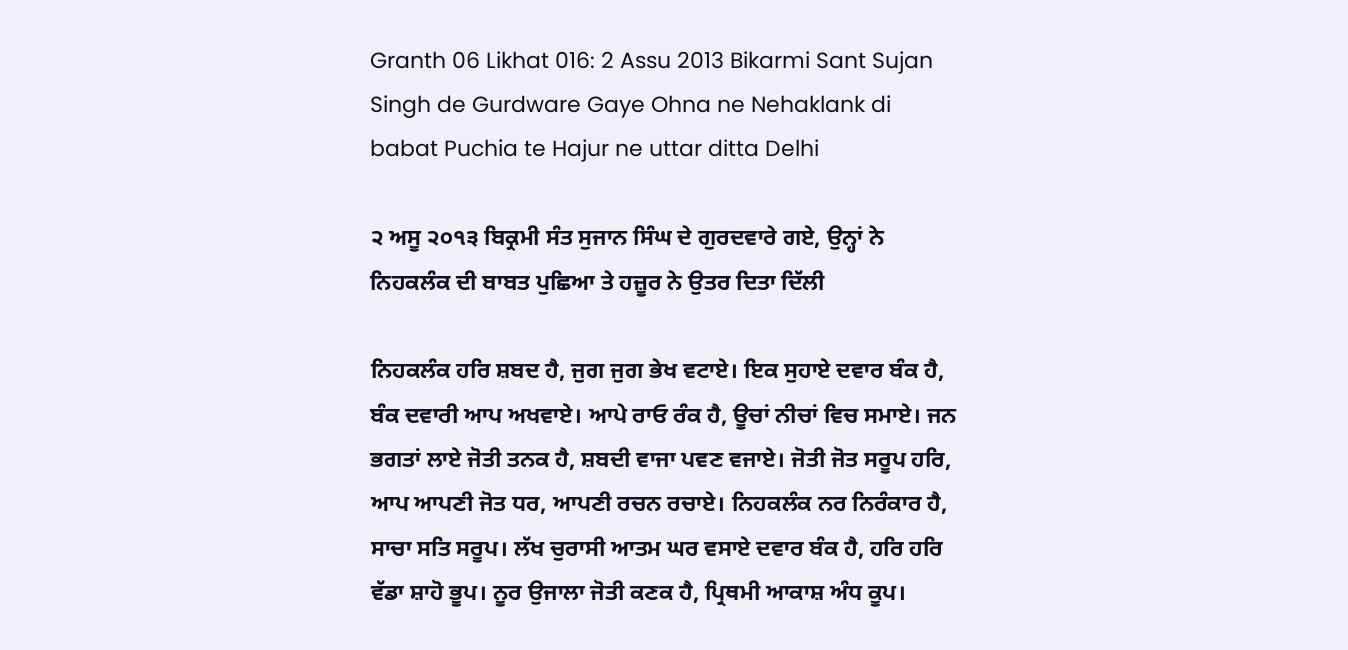Granth 06 Likhat 016: 2 Assu 2013 Bikarmi Sant Sujan Singh de Gurdware Gaye Ohna ne Nehaklank di babat Puchia te Hajur ne uttar ditta Delhi

੨ ਅਸੂ ੨੦੧੩ ਬਿਕ੍ਰਮੀ ਸੰਤ ਸੁਜਾਨ ਸਿੰਘ ਦੇ ਗੁਰਦਵਾਰੇ ਗਏ, ਉਨ੍ਹਾਂ ਨੇ ਨਿਹਕਲੰਕ ਦੀ ਬਾਬਤ ਪੁਛਿਆ ਤੇ ਹਜ਼ੂਰ ਨੇ ਉਤਰ ਦਿਤਾ ਦਿੱਲੀ

ਨਿਹਕਲੰਕ ਹਰਿ ਸ਼ਬਦ ਹੈ, ਜੁਗ ਜੁਗ ਭੇਖ ਵਟਾਏ। ਇਕ ਸੁਹਾਏ ਦਵਾਰ ਬੰਕ ਹੈ, ਬੰਕ ਦਵਾਰੀ ਆਪ ਅਖਵਾਏ। ਆਪੇ ਰਾਓ ਰੰਕ ਹੈ, ਊਚਾਂ ਨੀਚਾਂ ਵਿਚ ਸਮਾਏ। ਜਨ ਭਗਤਾਂ ਲਾਏ ਜੋਤੀ ਤਨਕ ਹੈ, ਸ਼ਬਦੀ ਵਾਜਾ ਪਵਣ ਵਜਾਏ। ਜੋਤੀ ਜੋਤ ਸਰੂਪ ਹਰਿ, ਆਪ ਆਪਣੀ ਜੋਤ ਧਰ, ਆਪਣੀ ਰਚਨ ਰਚਾਏ। ਨਿਹਕਲੰਕ ਨਰ ਨਿਰੰਕਾਰ ਹੈ, ਸਾਚਾ ਸਤਿ ਸਰੂਪ। ਲੱਖ ਚੁਰਾਸੀ ਆਤਮ ਘਰ ਵਸਾਏ ਦਵਾਰ ਬੰਕ ਹੈ, ਹਰਿ ਹਰਿ ਵੱਡਾ ਸ਼ਾਹੋ ਭੂਪ। ਨੂਰ ਉਜਾਲਾ ਜੋਤੀ ਕਣਕ ਹੈ, ਪ੍ਰਿਥਮੀ ਆਕਾਸ਼ ਅੰਧ ਕੂਪ।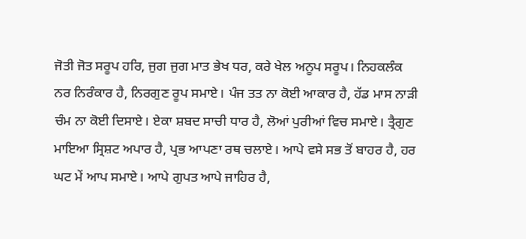ਜੋਤੀ ਜੋਤ ਸਰੂਪ ਹਰਿ, ਜੁਗ ਜੁਗ ਮਾਤ ਭੇਖ ਧਰ, ਕਰੇ ਖੇਲ ਅਨੂਪ ਸਰੂਪ। ਨਿਹਕਲੰਕ ਨਰ ਨਿਰੰਕਾਰ ਹੈ, ਨਿਰਗੁਣ ਰੂਪ ਸਮਾਏ। ਪੰਜ ਤਤ ਨਾ ਕੋਈ ਆਕਾਰ ਹੈ, ਹੱਡ ਮਾਸ ਨਾੜੀ ਚੰਮ ਨਾ ਕੋਈ ਦਿਸਾਏ। ਏਕਾ ਸ਼ਬਦ ਸਾਚੀ ਧਾਰ ਹੈ, ਲੋਆਂ ਪੁਰੀਆਂ ਵਿਚ ਸਮਾਏ। ਤ੍ਰੈਗੁਣ ਮਾਇਆ ਸ੍ਰਿਸ਼ਟ ਅਪਾਰ ਹੈ, ਪ੍ਰਭ ਆਪਣਾ ਰਥ ਚਲਾਏ। ਆਪੇ ਵਸੇ ਸਭ ਤੋਂ ਬਾਹਰ ਹੈ, ਹਰ ਘਟ ਮੇਂ ਆਪ ਸਮਾਏ। ਆਪੇ ਗੁਪਤ ਆਪੇ ਜਾਹਿਰ ਹੈ,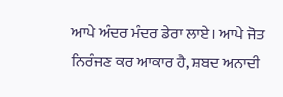ਆਪੇ ਅੰਦਰ ਮੰਦਰ ਡੇਰਾ ਲਾਏ। ਆਪੇ ਜੋਤ ਨਿਰੰਜਣ ਕਰ ਆਕਾਰ ਹੈ, ਸ਼ਬਦ ਅਨਾਦੀ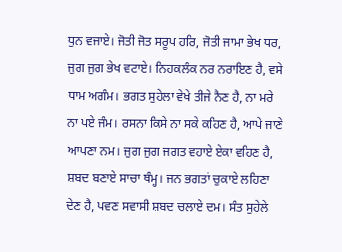ਧੁਨ ਵਜਾਏ। ਜੋਤੀ ਜੋਤ ਸਰੂਪ ਹਰਿ, ਜੋਤੀ ਜਾਮਾ ਭੇਖ ਧਰ, ਜੁਗ ਜੁਗ ਭੇਖ ਵਟਾਏ। ਨਿਹਕਲੰਕ ਨਰ ਨਰਾਇਣ ਹੈ, ਵਸੇ ਧਾਮ ਅਗੰਮ। ਭਗਤ ਸੁਹੇਲਾ ਵੇਖੇ ਤੀਜੇ ਨੈਣ ਹੈ, ਨਾ ਮਰੇ ਨਾ ਪਏ ਜੰਮ। ਰਸਨਾ ਕਿਸੇ ਨਾ ਸਕੇ ਕਹਿਣ ਹੈ, ਆਪੇ ਜਾਣੇ ਆਪਣਾ ਨਮ। ਜੁਗ ਜੁਗ ਜਗਤ ਵਹਾਏ ਏਕਾ ਵਹਿਣ ਹੈ, ਸ਼ਬਦ ਬਣਾਏ ਸਾਚਾ ਥੰਮ੍ਹ। ਜਨ ਭਗਤਾਂ ਚੁਕਾਏ ਲਹਿਣਾ ਦੇਣ ਹੈ, ਪਵਣ ਸਵਾਸੀ ਸ਼ਬਦ ਚਲਾਏ ਦਮ। ਸੰਤ ਸੁਹੇਲੇ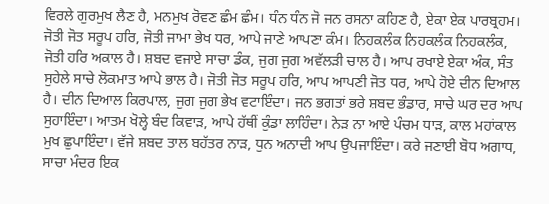ਵਿਰਲੇ ਗੁਰਮੁਖ ਲੈਣ ਹੈ, ਮਨਮੁਖ ਰੋਵਣ ਛੰਮ ਛੰਮ। ਧੰਨ ਧੰਨ ਜੋ ਜਨ ਰਸਨਾ ਕਹਿਣ ਹੈ, ਏਕਾ ਏਕ ਪਾਰਬ੍ਰਹਮ। ਜੋਤੀ ਜੋਤ ਸਰੂਪ ਹਰਿ, ਜੋਤੀ ਜਾਮਾ ਭੇਖ ਧਰ, ਆਪੇ ਜਾਣੇ ਆਪਣਾ ਕੰਮ। ਨਿਹਕਲੰਕ ਨਿਹਕਲੰਕ ਨਿਹਕਲੰਕ, ਜੋਤੀ ਹਰਿ ਅਕਾਲ ਹੈ। ਸ਼ਬਦ ਵਜਾਏ ਸਾਚਾ ਡੰਕ, ਜੁਗ ਜੁਗ ਅਵੱਲੜੀ ਚਾਲ ਹੈ। ਆਪ ਰਖਾਏ ਏਕਾ ਅੰਕ, ਸੰਤ ਸੁਹੇਲੇ ਸਾਚੇ ਲੋਕਮਾਤ ਆਪੇ ਭਾਲ ਹੈ। ਜੋਤੀ ਜੋਤ ਸਰੂਪ ਹਰਿ, ਆਪ ਆਪਣੀ ਜੋਤ ਧਰ, ਆਪੇ ਹੋਏ ਦੀਨ ਦਿਆਲ ਹੈ। ਦੀਨ ਦਿਆਲ ਕਿਰਪਾਲ, ਜੁਗ ਜੁਗ ਭੇਖ ਵਟਾਇੰਦਾ। ਜਨ ਭਗਤਾਂ ਭਰੇ ਸ਼ਬਦ ਭੰਡਾਰ, ਸਾਚੇ ਘਰ ਦਰ ਆਪ ਸੁਹਾਇੰਦਾ। ਆਤਮ ਖੋਲ੍ਹੇ ਬੰਦ ਕਿਵਾੜ, ਆਪੇ ਹੱਥੀਂ ਕੁੰਡਾ ਲਾਹਿੰਦਾ। ਨੇੜ ਨਾ ਆਏ ਪੰਚਮ ਧਾੜ, ਕਾਲ ਮਹਾਂਕਾਲ ਮੁਖ ਛੁਪਾਇੰਦਾ। ਵੱਜੇ ਸ਼ਬਦ ਤਾਲ ਬਹੱਤਰ ਨਾੜ, ਧੁਨ ਅਨਾਦੀ ਆਪ ਉਪਜਾਇੰਦਾ। ਕਰੇ ਜਣਾਈ ਬੋਧ ਅਗਾਧ, ਸਾਚਾ ਮੰਦਰ ਇਕ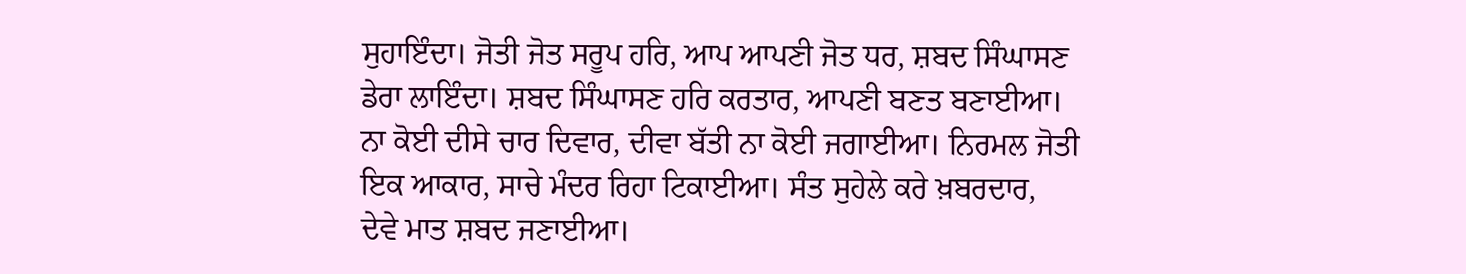ਸੁਹਾਇੰਦਾ। ਜੋਤੀ ਜੋਤ ਸਰੂਪ ਹਰਿ, ਆਪ ਆਪਣੀ ਜੋਤ ਧਰ, ਸ਼ਬਦ ਸਿੰਘਾਸਣ ਡੇਰਾ ਲਾਇੰਦਾ। ਸ਼ਬਦ ਸਿੰਘਾਸਣ ਹਰਿ ਕਰਤਾਰ, ਆਪਣੀ ਬਣਤ ਬਣਾਈਆ। ਨਾ ਕੋਈ ਦੀਸੇ ਚਾਰ ਦਿਵਾਰ, ਦੀਵਾ ਬੱਤੀ ਨਾ ਕੋਈ ਜਗਾਈਆ। ਨਿਰਮਲ ਜੋਤੀ ਇਕ ਆਕਾਰ, ਸਾਚੇ ਮੰਦਰ ਰਿਹਾ ਟਿਕਾਈਆ। ਸੰਤ ਸੁਹੇਲੇ ਕਰੇ ਖ਼ਬਰਦਾਰ, ਦੇਵੇ ਮਾਤ ਸ਼ਬਦ ਜਣਾਈਆ।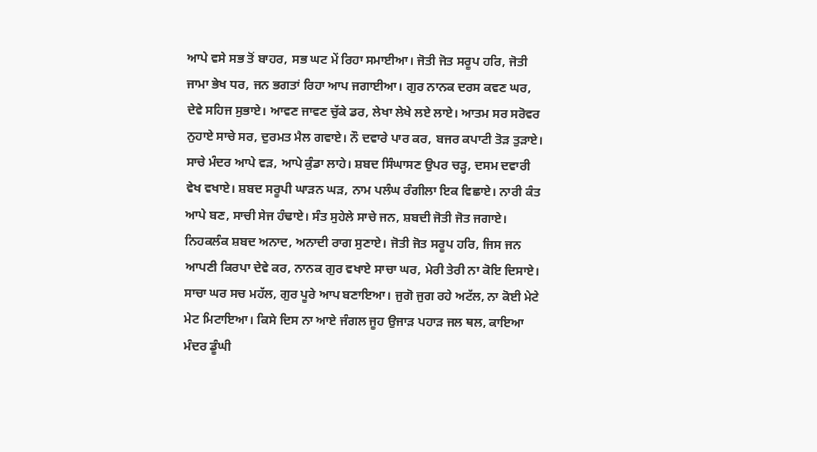ਆਪੇ ਵਸੇ ਸਭ ਤੋਂ ਬਾਹਰ, ਸਭ ਘਟ ਮੇਂ ਰਿਹਾ ਸਮਾਈਆ। ਜੋਤੀ ਜੋਤ ਸਰੂਪ ਹਰਿ, ਜੋਤੀ ਜਾਮਾ ਭੇਖ ਧਰ, ਜਨ ਭਗਤਾਂ ਰਿਹਾ ਆਪ ਜਗਾਈਆ। ਗੁਰ ਨਾਨਕ ਦਰਸ ਕਵਣ ਘਰ, ਦੇਵੇ ਸਹਿਜ ਸੁਭਾਏ। ਆਵਣ ਜਾਵਣ ਚੁੱਕੇ ਡਰ, ਲੇਖਾ ਲੇਖੇ ਲਏ ਲਾਏ। ਆਤਮ ਸਰ ਸਰੋਵਰ ਨੁਹਾਏ ਸਾਚੇ ਸਰ, ਦੁਰਮਤ ਮੈਲ ਗਵਾਏ। ਨੌ ਦਵਾਰੇ ਪਾਰ ਕਰ, ਬਜਰ ਕਪਾਟੀ ਤੋੜ ਤੁੜਾਏ। ਸਾਚੇ ਮੰਦਰ ਆਪੇ ਵੜ, ਆਪੇ ਕੁੰਡਾ ਲਾਹੇ। ਸ਼ਬਦ ਸਿੰਘਾਸਣ ਉਪਰ ਚੜ੍ਹ, ਦਸਮ ਦਵਾਰੀ ਵੇਖ ਵਖਾਏ। ਸ਼ਬਦ ਸਰੂਪੀ ਘਾੜਨ ਘੜ, ਨਾਮ ਪਲੰਘ ਰੰਗੀਲਾ ਇਕ ਵਿਛਾਏ। ਨਾਰੀ ਕੰਤ ਆਪੇ ਬਣ, ਸਾਚੀ ਸੇਜ ਹੰਢਾਏ। ਸੰਤ ਸੁਹੇਲੇ ਸਾਚੇ ਜਨ, ਸ਼ਬਦੀ ਜੋਤੀ ਜੋਤ ਜਗਾਏ। ਨਿਹਕਲੰਕ ਸ਼ਬਦ ਅਨਾਦ, ਅਨਾਦੀ ਰਾਗ ਸੁਣਾਏ। ਜੋਤੀ ਜੋਤ ਸਰੂਪ ਹਰਿ, ਜਿਸ ਜਨ ਆਪਣੀ ਕਿਰਪਾ ਦੇਵੇ ਕਰ, ਨਾਨਕ ਗੁਰ ਵਖਾਏ ਸਾਚਾ ਘਰ, ਮੇਰੀ ਤੇਰੀ ਨਾ ਕੋਇ ਦਿਸਾਏ। ਸਾਚਾ ਘਰ ਸਚ ਮਹੱਲ, ਗੁਰ ਪੂਰੇ ਆਪ ਬਣਾਇਆ। ਜੁਗੋ ਜੁਗ ਰਹੇ ਅਟੱਲ, ਨਾ ਕੋਈ ਮੇਟੇ ਮੇਟ ਮਿਟਾਇਆ। ਕਿਸੇ ਦਿਸ ਨਾ ਆਏ ਜੰਗਲ ਜੂਹ ਉਜਾੜ ਪਹਾੜ ਜਲ ਥਲ, ਕਾਇਆ ਮੰਦਰ ਡੂੰਘੀ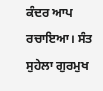ਕੰਦਰ ਆਪ ਰਚਾਇਆ। ਸੰਤ ਸੁਹੇਲਾ ਗੁਰਮੁਖ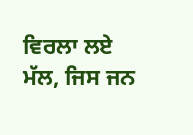ਵਿਰਲਾ ਲਏ ਮੱਲ, ਜਿਸ ਜਨ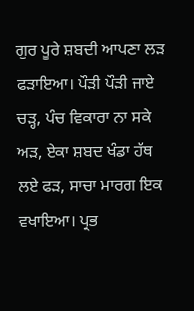ਗੁਰ ਪੂਰੇ ਸ਼ਬਦੀ ਆਪਣਾ ਲੜ ਫੜਾਇਆ। ਪੌੜੀ ਪੌੜੀ ਜਾਏ ਚੜ੍ਹ, ਪੰਚ ਵਿਕਾਰਾ ਨਾ ਸਕੇ ਅੜ, ਏਕਾ ਸ਼ਬਦ ਖੰਡਾ ਹੱਥ ਲਏ ਫੜ, ਸਾਚਾ ਮਾਰਗ ਇਕ ਵਖਾਇਆ। ਪ੍ਰਭ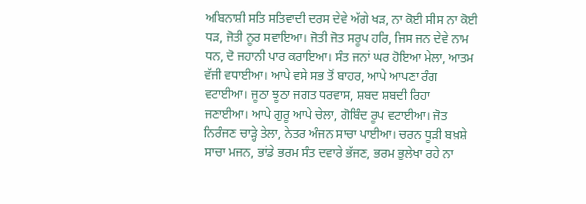ਅਬਿਨਾਸ਼ੀ ਸਤਿ ਸਤਿਵਾਦੀ ਦਰਸ ਦੇਵੇ ਅੱਗੇ ਖੜ, ਨਾ ਕੋਈ ਸੀਸ ਨਾ ਕੋਈ ਧੜ, ਜੋਤੀ ਨੂਰ ਸਵਾਇਆ। ਜੋਤੀ ਜੋਤ ਸਰੂਪ ਹਰਿ, ਜਿਸ ਜਨ ਦੇਵੇ ਨਾਮ ਧਨ, ਦੋ ਜਹਾਨੀ ਪਾਰ ਕਰਾਇਆ। ਸੰਤ ਜਨਾਂ ਘਰ ਹੋਇਆ ਮੇਲਾ, ਆਤਮ ਵੱਜੀ ਵਧਾਈਆ। ਆਪੇ ਵਸੇ ਸਭ ਤੋਂ ਬਾਹਰ, ਆਪੇ ਆਪਣਾ ਰੰਗ ਵਟਾਈਆ। ਜੂਠਾ ਝੂਠਾ ਜਗਤ ਧਰਵਾਸ, ਸ਼ਬਦ ਸ਼ਬਦੀ ਰਿਹਾ ਜਣਾਈਆ। ਆਪੇ ਗੁਰੂ ਆਪੇ ਚੇਲਾ, ਗੋਬਿੰਦ ਰੂਪ ਵਟਾਈਆ। ਜੋਤ ਨਿਰੰਜਣ ਚਾੜ੍ਹੇ ਤੇਲਾ, ਨੇਤਰ ਅੰਜਨ ਸਾਚਾ ਪਾਈਆ। ਚਰਨ ਧੂੜੀ ਬਖ਼ਸ਼ੇ ਸਾਚਾ ਮਜਨ, ਭਾਂਡੇ ਭਰਮ ਸੰਤ ਦਵਾਰੇ ਭੱਜਣ, ਭਰਮ ਭੁਲੇਖਾ ਰਹੇ ਨਾ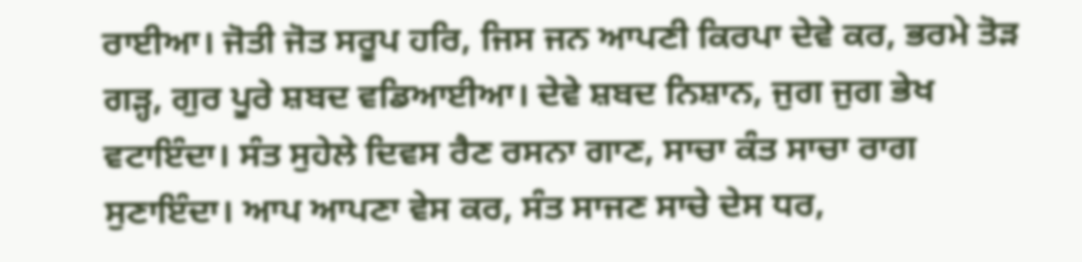ਰਾਈਆ। ਜੋਤੀ ਜੋਤ ਸਰੂਪ ਹਰਿ, ਜਿਸ ਜਨ ਆਪਣੀ ਕਿਰਪਾ ਦੇਵੇ ਕਰ, ਭਰਮੇ ਤੋੜ ਗੜ੍ਹ, ਗੁਰ ਪੂਰੇ ਸ਼ਬਦ ਵਡਿਆਈਆ। ਦੇਵੇ ਸ਼ਬਦ ਨਿਸ਼ਾਨ, ਜੁਗ ਜੁਗ ਭੇਖ ਵਟਾਇੰਦਾ। ਸੰਤ ਸੁਹੇਲੇ ਦਿਵਸ ਰੈਣ ਰਸਨਾ ਗਾਣ, ਸਾਚਾ ਕੰਤ ਸਾਚਾ ਰਾਗ ਸੁਣਾਇੰਦਾ। ਆਪ ਆਪਣਾ ਵੇਸ ਕਰ, ਸੰਤ ਸਾਜਣ ਸਾਚੇ ਦੇਸ ਧਰ,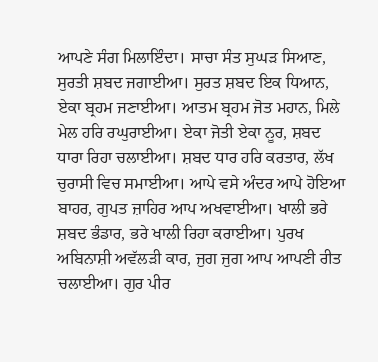ਆਪਣੇ ਸੰਗ ਮਿਲਾਇੰਦਾ। ਸਾਚਾ ਸੰਤ ਸੁਘੜ ਸਿਆਣ, ਸੁਰਤੀ ਸ਼ਬਦ ਜਗਾਈਆ। ਸੁਰਤ ਸ਼ਬਦ ਇਕ ਧਿਆਨ, ਏਕਾ ਬ੍ਰਹਮ ਜਣਾਈਆ। ਆਤਮ ਬ੍ਰਹਮ ਜੋਤ ਮਹਾਨ, ਮਿਲੇ ਮੇਲ ਹਰਿ ਰਘੁਰਾਈਆ। ਏਕਾ ਜੋਤੀ ਏਕਾ ਨੂਰ, ਸ਼ਬਦ ਧਾਰਾ ਰਿਹਾ ਚਲਾਈਆ। ਸ਼ਬਦ ਧਾਰ ਹਰਿ ਕਰਤਾਰ, ਲੱਖ ਚੁਰਾਸੀ ਵਿਚ ਸਮਾਈਆ। ਆਪੇ ਵਸੇ ਅੰਦਰ ਆਪੇ ਹੋਇਆ ਬਾਹਰ, ਗੁਪਤ ਜ਼ਾਹਿਰ ਆਪ ਅਖਵਾਈਆ। ਖਾਲੀ ਭਰੇ ਸ਼ਬਦ ਭੰਡਾਰ, ਭਰੇ ਖਾਲੀ ਰਿਹਾ ਕਰਾਈਆ। ਪੁਰਖ ਅਬਿਨਾਸ਼ੀ ਅਵੱਲੜੀ ਕਾਰ, ਜੁਗ ਜੁਗ ਆਪ ਆਪਣੀ ਰੀਤ ਚਲਾਈਆ। ਗੁਰ ਪੀਰ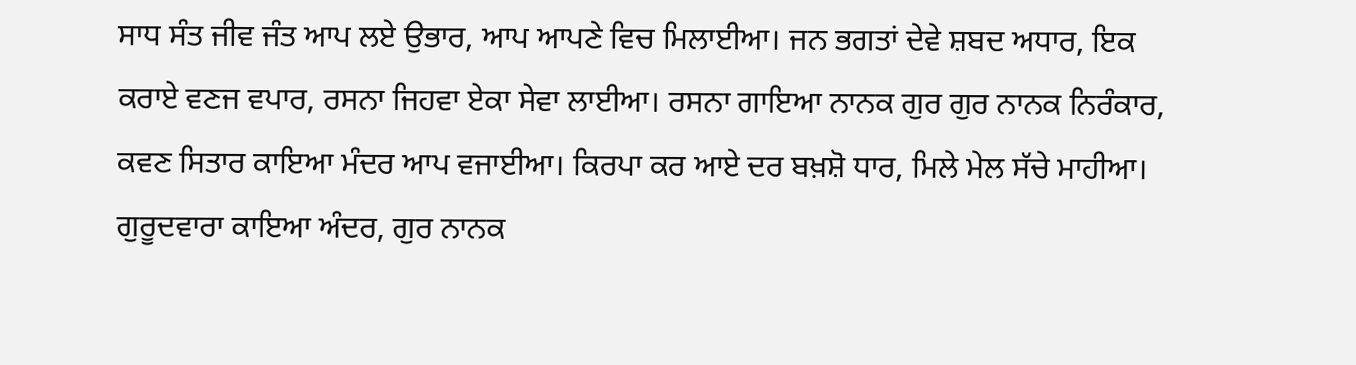ਸਾਧ ਸੰਤ ਜੀਵ ਜੰਤ ਆਪ ਲਏ ਉਭਾਰ, ਆਪ ਆਪਣੇ ਵਿਚ ਮਿਲਾਈਆ। ਜਨ ਭਗਤਾਂ ਦੇਵੇ ਸ਼ਬਦ ਅਧਾਰ, ਇਕ ਕਰਾਏ ਵਣਜ ਵਪਾਰ, ਰਸਨਾ ਜਿਹਵਾ ਏਕਾ ਸੇਵਾ ਲਾਈਆ। ਰਸਨਾ ਗਾਇਆ ਨਾਨਕ ਗੁਰ ਗੁਰ ਨਾਨਕ ਨਿਰੰਕਾਰ, ਕਵਣ ਸਿਤਾਰ ਕਾਇਆ ਮੰਦਰ ਆਪ ਵਜਾਈਆ। ਕਿਰਪਾ ਕਰ ਆਏ ਦਰ ਬਖ਼ਸ਼ੋ ਧਾਰ, ਮਿਲੇ ਮੇਲ ਸੱਚੇ ਮਾਹੀਆ। ਗੁਰੂਦਵਾਰਾ ਕਾਇਆ ਅੰਦਰ, ਗੁਰ ਨਾਨਕ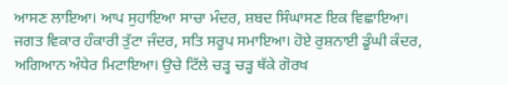ਆਸਣ ਲਾਇਆ। ਆਪ ਸੁਹਾਇਆ ਸਾਚਾ ਮੰਦਰ, ਸ਼ਬਦ ਸਿੰਘਾਸਣ ਇਕ ਵਿਛਾਇਆ। ਜਗਤ ਵਿਕਾਰ ਹੰਕਾਰੀ ਤੁੱਟਾ ਜੰਦਰ, ਸਤਿ ਸਰੂਪ ਸਮਾਇਆ। ਹੋਏ ਰੁਸ਼ਨਾਈ ਡੂੰਘੀ ਕੰਦਰ, ਅਗਿਆਨ ਅੰਧੇਰ ਮਿਟਾਇਆ। ਉਚੇ ਟਿੱਲੇ ਚੜ੍ਹ ਚੜ੍ਹ ਥੱਕੇ ਗੋਰਖ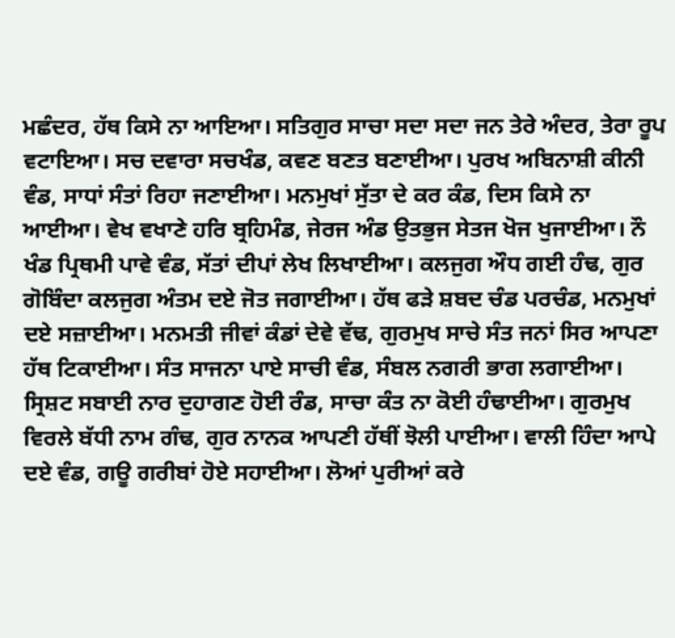ਮਛੰਦਰ, ਹੱਥ ਕਿਸੇ ਨਾ ਆਇਆ। ਸਤਿਗੁਰ ਸਾਚਾ ਸਦਾ ਸਦਾ ਜਨ ਤੇਰੇ ਅੰਦਰ, ਤੇਰਾ ਰੂਪ ਵਟਾਇਆ। ਸਚ ਦਵਾਰਾ ਸਚਖੰਡ, ਕਵਣ ਬਣਤ ਬਣਾਈਆ। ਪੁਰਖ ਅਬਿਨਾਸ਼ੀ ਕੀਨੀ ਵੰਡ, ਸਾਧਾਂ ਸੰਤਾਂ ਰਿਹਾ ਜਣਾਈਆ। ਮਨਮੁਖਾਂ ਸੁੱਤਾ ਦੇ ਕਰ ਕੰਡ, ਦਿਸ ਕਿਸੇ ਨਾ ਆਈਆ। ਵੇਖ ਵਖਾਣੇ ਹਰਿ ਬ੍ਰਹਿਮੰਡ, ਜੇਰਜ ਅੰਡ ਉਤਭੁਜ ਸੇਤਜ ਖੋਜ ਖੁਜਾਈਆ। ਨੌ ਖੰਡ ਪ੍ਰਿਥਮੀ ਪਾਵੇ ਵੰਡ, ਸੱਤਾਂ ਦੀਪਾਂ ਲੇਖ ਲਿਖਾਈਆ। ਕਲਜੁਗ ਔਧ ਗਈ ਹੰਢ, ਗੁਰ ਗੋਬਿੰਦਾ ਕਲਜੁਗ ਅੰਤਮ ਦਏ ਜੋਤ ਜਗਾਈਆ। ਹੱਥ ਫੜੇ ਸ਼ਬਦ ਚੰਡ ਪਰਚੰਡ, ਮਨਮੁਖਾਂ ਦਏ ਸਜ਼ਾਈਆ। ਮਨਮਤੀ ਜੀਵਾਂ ਕੰਡਾਂ ਦੇਵੇ ਵੱਢ, ਗੁਰਮੁਖ ਸਾਚੇ ਸੰਤ ਜਨਾਂ ਸਿਰ ਆਪਣਾ ਹੱਥ ਟਿਕਾਈਆ। ਸੰਤ ਸਾਜਨਾ ਪਾਏ ਸਾਚੀ ਵੰਡ, ਸੰਬਲ ਨਗਰੀ ਭਾਗ ਲਗਾਈਆ। ਸ੍ਰਿਸ਼ਟ ਸਬਾਈ ਨਾਰ ਦੁਹਾਗਣ ਹੋਈ ਰੰਡ, ਸਾਚਾ ਕੰਤ ਨਾ ਕੋਈ ਹੰਢਾਈਆ। ਗੁਰਮੁਖ ਵਿਰਲੇ ਬੱਧੀ ਨਾਮ ਗੰਢ, ਗੁਰ ਨਾਨਕ ਆਪਣੀ ਹੱਥੀਂ ਝੋਲੀ ਪਾਈਆ। ਵਾਲੀ ਹਿੰਦਾ ਆਪੇ ਦਏ ਵੰਡ, ਗਊ ਗਰੀਬਾਂ ਹੋਏ ਸਹਾਈਆ। ਲੋਆਂ ਪੁਰੀਆਂ ਕਰੇ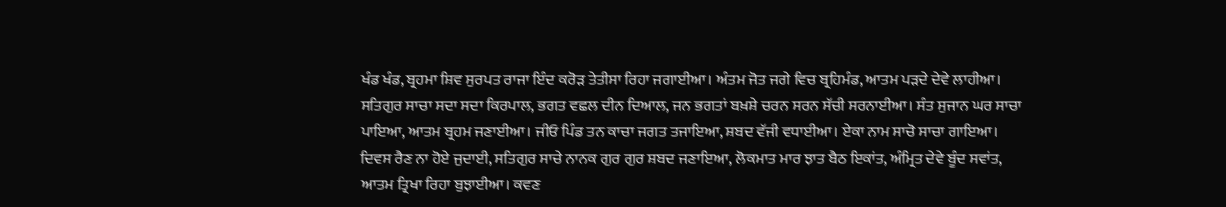ਖੰਡ ਖੰਡ, ਬ੍ਰਹਮਾ ਸ਼ਿਵ ਸੁਰਪਤ ਰਾਜਾ ਇੰਦ ਕਰੋੜ ਤੇਤੀਸਾ ਰਿਹਾ ਜਗਾਈਆ। ਅੰਤਮ ਜੋਤ ਜਗੇ ਵਿਚ ਬ੍ਰਹਿਮੰਡ, ਆਤਮ ਪੜਦੇ ਦੇਵੇ ਲਾਹੀਆ। ਸਤਿਗੁਰ ਸਾਚਾ ਸਦਾ ਸਦਾ ਕਿਰਪਾਲ, ਭਗਤ ਵਛਲ ਦੀਨ ਦਿਆਲ, ਜਨ ਭਗਤਾਂ ਬਖ਼ਸ਼ੇ ਚਰਨ ਸਰਨ ਸੱਚੀ ਸਰਨਾਈਆ। ਸੰਤ ਸੁਜਾਨ ਘਰ ਸਾਚਾ ਪਾਇਆ, ਆਤਮ ਬ੍ਰਹਮ ਜਣਾਈਆ। ਜੀਓ ਪਿੰਡ ਤਨ ਕਾਚਾ ਜਗਤ ਤਜਾਇਆ, ਸ਼ਬਦ ਵੱਜੀ ਵਧਾਈਆ। ਏਕਾ ਨਾਮ ਸਾਚੋ ਸਾਚਾ ਗਾਇਆ। ਦਿਵਸ ਰੈਣ ਨਾ ਹੋਏ ਜੁਦਾਈ, ਸਤਿਗੁਰ ਸਾਚੇ ਨਾਨਕ ਗੁਰ ਗੁਰ ਸ਼ਬਦ ਜਣਾਇਆ, ਲੋਕਮਾਤ ਮਾਰ ਝਾਤ ਬੈਠ ਇਕਾਂਤ, ਅੰਮ੍ਰਿਤ ਦੇਵੇ ਬੂੰਦ ਸਵਾਂਤ, ਆਤਮ ਤ੍ਰਿਖਾ ਰਿਹਾ ਬੁਝਾਈਆ। ਕਵਣ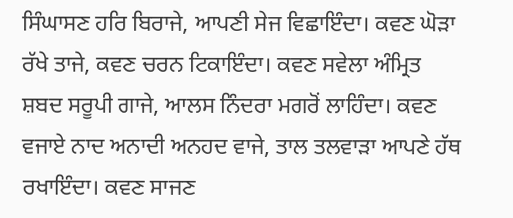ਸਿੰਘਾਸਣ ਹਰਿ ਬਿਰਾਜੇ, ਆਪਣੀ ਸੇਜ ਵਿਛਾਇੰਦਾ। ਕਵਣ ਘੋੜਾ ਰੱਖੇ ਤਾਜੇ, ਕਵਣ ਚਰਨ ਟਿਕਾਇੰਦਾ। ਕਵਣ ਸਵੇਲਾ ਅੰਮ੍ਰਿਤ ਸ਼ਬਦ ਸਰੂਪੀ ਗਾਜੇ, ਆਲਸ ਨਿੰਦਰਾ ਮਗਰੋਂ ਲਾਹਿੰਦਾ। ਕਵਣ ਵਜਾਏ ਨਾਦ ਅਨਾਦੀ ਅਨਹਦ ਵਾਜੇ, ਤਾਲ ਤਲਵਾੜਾ ਆਪਣੇ ਹੱਥ ਰਖਾਇੰਦਾ। ਕਵਣ ਸਾਜਣ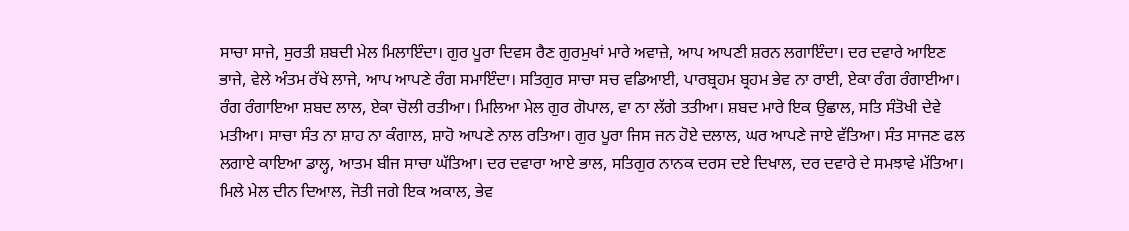ਸਾਚਾ ਸਾਜੇ, ਸੁਰਤੀ ਸ਼ਬਦੀ ਮੇਲ ਮਿਲਾਇੰਦਾ। ਗੁਰ ਪੂਰਾ ਦਿਵਸ ਰੈਣ ਗੁਰਮੁਖਾਂ ਮਾਰੇ ਅਵਾਜ਼ੇ, ਆਪ ਆਪਣੀ ਸ਼ਰਨ ਲਗਾਇੰਦਾ। ਦਰ ਦਵਾਰੇ ਆਇਣ ਭਾਜੇ, ਵੇਲੇ ਅੰਤਮ ਰੱਖੇ ਲਾਜੇ, ਆਪ ਆਪਣੇ ਰੰਗ ਸਮਾਇੰਦਾ। ਸਤਿਗੁਰ ਸਾਚਾ ਸਚ ਵਡਿਆਈ, ਪਾਰਬ੍ਰਹਮ ਬ੍ਰਹਮ ਭੇਵ ਨਾ ਰਾਈ, ਏਕਾ ਰੰਗ ਰੰਗਾਈਆ। ਰੰਗ ਰੰਗਾਇਆ ਸ਼ਬਦ ਲਾਲ, ਏਕਾ ਚੋਲੀ ਰਤੀਆ। ਮਿਲਿਆ ਮੇਲ ਗੁਰ ਗੋਪਾਲ, ਵਾ ਨਾ ਲੱਗੇ ਤਤੀਆ। ਸ਼ਬਦ ਮਾਰੇ ਇਕ ਉਛਾਲ, ਸਤਿ ਸੰਤੋਖੀ ਦੇਵੇ ਮਤੀਆ। ਸਾਚਾ ਸੰਤ ਨਾ ਸ਼ਾਹ ਨਾ ਕੰਗਾਲ, ਸ਼ਾਹੋ ਆਪਣੇ ਨਾਲ ਰਤਿਆ। ਗੁਰ ਪੂਰਾ ਜਿਸ ਜਨ ਹੋਏ ਦਲਾਲ, ਘਰ ਆਪਣੇ ਜਾਏ ਵੱਤਿਆ। ਸੰਤ ਸਾਜਣ ਫਲ ਲਗਾਏ ਕਾਇਆ ਡਾਲ੍ਹ, ਆਤਮ ਬੀਜ ਸਾਚਾ ਘੱਤਿਆ। ਦਰ ਦਵਾਰਾ ਆਏ ਭਾਲ, ਸਤਿਗੁਰ ਨਾਨਕ ਦਰਸ ਦਏ ਦਿਖਾਲ, ਦਰ ਦਵਾਰੇ ਦੇ ਸਮਝਾਵੇ ਮੱਤਿਆ। ਮਿਲੇ ਮੇਲ ਦੀਨ ਦਿਆਲ, ਜੋਤੀ ਜਗੇ ਇਕ ਅਕਾਲ, ਭੇਵ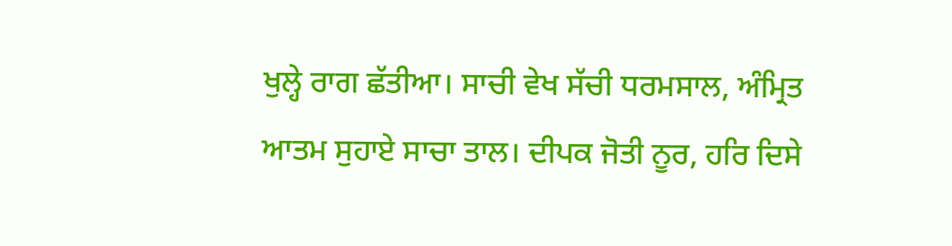ਖੁਲ੍ਹੇ ਰਾਗ ਛੱਤੀਆ। ਸਾਚੀ ਵੇਖ ਸੱਚੀ ਧਰਮਸਾਲ, ਅੰਮ੍ਰਿਤ ਆਤਮ ਸੁਹਾਏ ਸਾਚਾ ਤਾਲ। ਦੀਪਕ ਜੋਤੀ ਨੂਰ, ਹਰਿ ਦਿਸੇ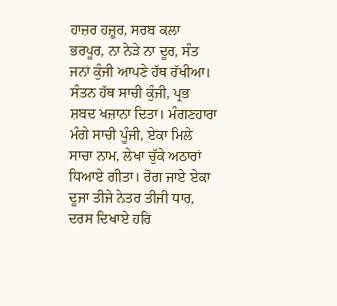ਹਾਜ਼ਰ ਹਜ਼ੂਰ, ਸਰਬ ਕਲਾ ਭਰਪੂਰ, ਨਾ ਨੇੜੇ ਨਾ ਦੂਰ, ਸੰਤ ਜਨਾਂ ਕੁੰਜੀ ਆਪਣੇ ਹੱਥ ਰੱਖੀਆ। ਸੰਤਨ ਹੱਥ ਸਾਚੀ ਕੁੰਜੀ, ਪ੍ਰਭ ਸ਼ਬਦ ਖਜ਼ਾਨਾ ਦਿਤਾ। ਮੰਗਣਹਾਰਾ ਮੰਗੇ ਸਾਚੀ ਪੂੰਜੀ, ਏਕਾ ਮਿਲੇ ਸਾਚਾ ਨਾਮ, ਲੇਖਾ ਚੁੱਕੇ ਅਠਾਰਾਂ ਧਿਆਏ ਗੀਤਾ। ਰੋਗ ਜਾਏ ਏਕਾ ਦੂਜਾ ਤੀਜੇ ਨੇਤਰ ਤੀਜੀ ਧਾਰ, ਦਰਸ ਦਿਖਾਏ ਹਰਿ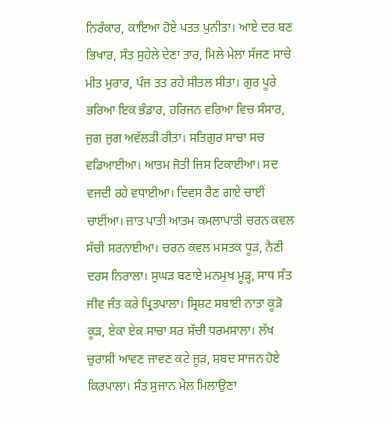ਨਿਰੰਕਾਰ, ਕਾਇਆ ਹੋਏ ਪਤਤ ਪੁਨੀਤਾ। ਆਏ ਦਰ ਬਣ ਭਿਖਾਰ, ਸੰਤ ਸੁਹੇਲੇ ਦੇਣਾ ਤਾਰ, ਮਿਲੇ ਮੇਲਾ ਸੱਜਣ ਸਾਚੇ ਮੀਤ ਮੁਰਾਰ, ਪੰਜ ਤਤ ਰਹੇ ਸੀਤਲ ਸੀਤਾ। ਗੁਰ ਪੂਰੇ ਭਰਿਆ ਇਕ ਭੰਡਾਰ, ਹਰਿਜਨ ਵਰਿਆ ਵਿਚ ਸੰਸਾਰ, ਜੁਗ ਜੁਗ ਅਵੱਲੜੀ ਰੀਤਾ। ਸਤਿਗੁਰ ਸਾਚਾ ਸਚ ਵਡਿਆਈਆ। ਆਤਮ ਜੋਤੀ ਜਿਸ ਟਿਕਾਈਆ। ਸਦ ਵਜਦੀ ਰਹੇ ਵਧਾਈਆ। ਦਿਵਸ ਰੈਣ ਗਾਏ ਚਾਈਂ ਚਾਈਂਆ। ਜ਼ਾਤ ਪਾਤੀ ਆਤਮ ਕਮਲਾਪਾਤੀ ਚਰਨ ਕਵਲ ਸੱਚੀ ਸਰਨਾਈਆ। ਚਰਨ ਕਵਲ ਮਸਤਕ ਧੂੜ, ਨੈਣੀ ਦਰਸ ਨਿਰਾਲਾ। ਸੁਘੜ ਬਣਾਏ ਮਨਮੁਖ ਮੂੜ੍ਹ, ਸਾਧ ਸੰਤ ਜੀਵ ਜੰਤ ਕਰੇ ਪ੍ਰਿਤਪਾਲਾ। ਸ੍ਰਿਸ਼ਟ ਸਬਾਈ ਨਾਤਾ ਕੂੜੋ ਕੂੜ, ਏਕਾ ਏਕ ਸਾਚਾ ਸਰ ਸੱਚੀ ਧਰਮਸਾਲਾ। ਲੱਖ ਚੁਰਾਸੀ ਆਵਣ ਜਾਵਣ ਕਟੇ ਜੂੜ, ਸ਼ਬਦ ਸਾਜਨ ਹੋਏ ਕਿਰਪਾਲਾ। ਸੰਤ ਸੁਜਾਨ ਮੇਲ ਮਿਲਾਉਣਾ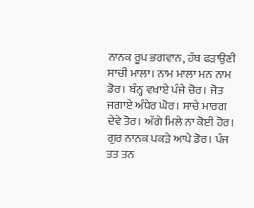ਨਾਨਕ ਰੂਪ ਭਗਵਾਨ, ਹੱਥ ਫੜਾਉਣੀ ਸਾਚੀ ਮਾਲਾ। ਨਾਮ ਮਾਲਾ ਮਨ ਨਾਮ ਡੋਰ। ਬੰਨ੍ਹ ਵਖਾਏ ਪੰਜੇ ਚੋਰ। ਜੋਤ ਜਗਾਏ ਅੰਧੇਰ ਘੋਰ। ਸਾਚੇ ਮਾਰਗ ਦੇਵੇ ਤੋਰ। ਅੱਗੇ ਮਿਲੇ ਨਾ ਕੋਈ ਹੋਰ। ਗੁਰ ਨਾਨਕ ਪਕੜੇ ਆਪੇ ਡੋਰ। ਪੰਜ ਤਤ ਤਨ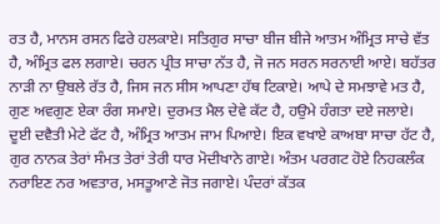ਰਤ ਹੈ, ਮਾਨਸ ਰਸਨ ਫਿਰੇ ਹਲਕਾਏ। ਸਤਿਗੁਰ ਸਾਚਾ ਬੀਜ ਬੀਜੇ ਆਤਮ ਅੰਮ੍ਰਿਤ ਸਾਚੇ ਵੱਤ ਹੈ, ਅੰਮ੍ਰਿਤ ਫਲ ਲਗਾਏ। ਚਰਨ ਪ੍ਰੀਤ ਸਾਚਾ ਨੱਤ ਹੈ, ਜੋ ਜਨ ਸਰਨ ਸਰਨਾਈ ਆਏ। ਬਹੱਤਰ ਨਾੜੀ ਨਾ ਉਬਲੇ ਰੱਤ ਹੈ, ਜਿਸ ਜਨ ਸੀਸ ਆਪਣਾ ਹੱਥ ਟਿਕਾਏ। ਆਪੇ ਦੇ ਸਮਝਾਵੇ ਮਤ ਹੈ, ਗੁਣ ਅਵਗੁਣ ਏਕਾ ਰੰਗ ਸਮਾਏ। ਦੁਰਮਤ ਮੈਲ ਦੇਵੇ ਕੱਟ ਹੈ, ਹਉਮੇ ਹੰਗਤਾ ਦਏ ਜਲਾਏ। ਦੂਈ ਦਵੈਤੀ ਮੇਟੇ ਫੱਟ ਹੈ, ਅੰਮ੍ਰਿਤ ਆਤਮ ਜਾਮ ਪਿਆਏ। ਇਕ ਵਖਾਏ ਕਾਅਬਾ ਸਾਚਾ ਹੱਟ ਹੈ, ਗੁਰ ਨਾਨਕ ਤੇਰਾਂ ਸੰਮਤ ਤੇਰਾਂ ਤੇਰੀ ਧਾਰ ਮੋਦੀਖਾਨੇ ਗਾਏ। ਅੰਤਮ ਪਰਗਟ ਹੋਏ ਨਿਹਕਲੰਕ ਨਰਾਇਣ ਨਰ ਅਵਤਾਰ, ਮਸਤੂਆਣੇ ਜੋਤ ਜਗਾਏ। ਪੰਦਰਾਂ ਕੱਤਕ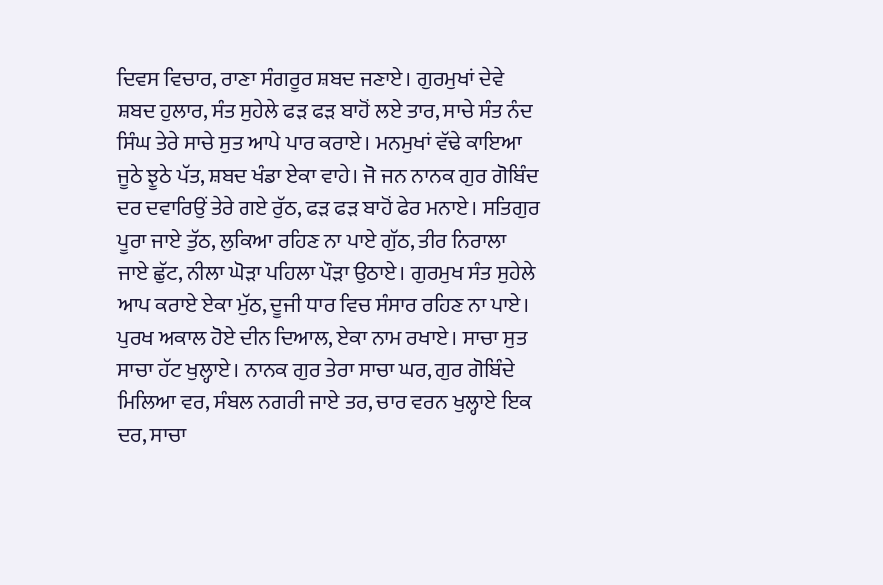ਦਿਵਸ ਵਿਚਾਰ, ਰਾਣਾ ਸੰਗਰੂਰ ਸ਼ਬਦ ਜਣਾਏ। ਗੁਰਮੁਖਾਂ ਦੇਵੇ ਸ਼ਬਦ ਹੁਲਾਰ, ਸੰਤ ਸੁਹੇਲੇ ਫੜ ਫੜ ਬਾਹੋਂ ਲਏ ਤਾਰ, ਸਾਚੇ ਸੰਤ ਨੰਦ ਸਿੰਘ ਤੇਰੇ ਸਾਚੇ ਸੁਤ ਆਪੇ ਪਾਰ ਕਰਾਏ। ਮਨਮੁਖਾਂ ਵੱਢੇ ਕਾਇਆ ਜੂਠੇ ਝੂਠੇ ਪੱਤ, ਸ਼ਬਦ ਖੰਡਾ ਏਕਾ ਵਾਹੇ। ਜੋ ਜਨ ਨਾਨਕ ਗੁਰ ਗੋਬਿੰਦ ਦਰ ਦਵਾਰਿਉਂ ਤੇਰੇ ਗਏ ਰੁੱਠ, ਫੜ ਫੜ ਬਾਹੋਂ ਫੇਰ ਮਨਾਏ। ਸਤਿਗੁਰ ਪੂਰਾ ਜਾਏ ਤੁੱਠ, ਲੁਕਿਆ ਰਹਿਣ ਨਾ ਪਾਏ ਗੁੱਠ, ਤੀਰ ਨਿਰਾਲਾ ਜਾਏ ਛੁੱਟ, ਨੀਲਾ ਘੋੜਾ ਪਹਿਲਾ ਪੌੜਾ ਉਠਾਏ। ਗੁਰਮੁਖ ਸੰਤ ਸੁਹੇਲੇ ਆਪ ਕਰਾਏ ਏਕਾ ਮੁੱਠ, ਦੂਜੀ ਧਾਰ ਵਿਚ ਸੰਸਾਰ ਰਹਿਣ ਨਾ ਪਾਏ। ਪੁਰਖ ਅਕਾਲ ਹੋਏ ਦੀਨ ਦਿਆਲ, ਏਕਾ ਨਾਮ ਰਖਾਏ। ਸਾਚਾ ਸੁਤ ਸਾਚਾ ਹੱਟ ਖੁਲ੍ਹਾਏ। ਨਾਨਕ ਗੁਰ ਤੇਰਾ ਸਾਚਾ ਘਰ, ਗੁਰ ਗੋਬਿੰਦੇ ਮਿਲਿਆ ਵਰ, ਸੰਬਲ ਨਗਰੀ ਜਾਏ ਤਰ, ਚਾਰ ਵਰਨ ਖੁਲ੍ਹਾਏ ਇਕ ਦਰ, ਸਾਚਾ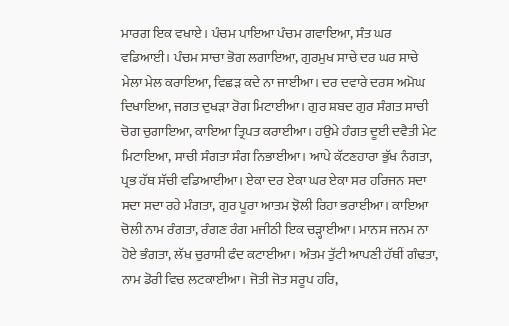ਮਾਰਗ ਇਕ ਵਖਾਏ। ਪੰਚਮ ਪਾਇਆ ਪੰਚਮ ਗਵਾਇਆ, ਸੰਤ ਘਰ ਵਡਿਆਈ। ਪੰਚਮ ਸਾਚਾ ਭੋਗ ਲਗਾਇਆ, ਗੁਰਮੁਖ ਸਾਚੇ ਦਰ ਘਰ ਸਾਚੇ ਮੇਲਾ ਮੇਲ ਕਰਾਇਆ, ਵਿਛੜ ਕਦੇ ਨਾ ਜਾਈਆ। ਦਰ ਦਵਾਰੇ ਦਰਸ ਅਮੋਘ ਦਿਖਾਇਆ, ਜਗਤ ਦੁਖੜਾ ਰੋਗ ਮਿਟਾਈਆ। ਗੁਰ ਸ਼ਬਦ ਗੁਰ ਸੰਗਤ ਸਾਚੀ ਚੋਗ ਚੁਗਾਇਆ, ਕਾਇਆ ਤ੍ਰਿਪਤ ਕਰਾਈਆ। ਹਉਮੇ ਹੰਗਤ ਦੂਈ ਦਵੈਤੀ ਮੇਟ ਮਿਟਾਇਆ, ਸਾਚੀ ਸੰਗਤਾ ਸੰਗ ਨਿਭਾਈਆ। ਆਪੇ ਕੱਟਣਹਾਰਾ ਭੁੱਖ ਨੰਗਤਾ, ਪ੍ਰਭ ਹੱਥ ਸੱਚੀ ਵਡਿਆਈਆ। ਏਕਾ ਦਰ ਏਕਾ ਘਰ ਏਕਾ ਸਰ ਹਰਿਜਨ ਸਦਾ ਸਦਾ ਸਦਾ ਰਹੇ ਮੰਗਤਾ, ਗੁਰ ਪੂਰਾ ਆਤਮ ਝੋਲੀ ਰਿਹਾ ਭਰਾਈਆ। ਕਾਇਆ ਚੋਲੀ ਨਾਮ ਰੰਗਤਾ, ਰੰਗਣ ਰੰਗ ਮਜੀਠੀ ਇਕ ਚੜ੍ਹਾਈਆ। ਮਾਨਸ ਜਨਮ ਨਾ ਹੋਏ ਭੰਗਤਾ, ਲੱਖ ਚੁਰਾਸੀ ਫੰਦ ਕਟਾਈਆ। ਅੰਤਮ ਤੁੱਟੀ ਆਪਣੀ ਹੱਥੀਂ ਗੰਢਤਾ, ਨਾਮ ਡੋਰੀ ਵਿਚ ਲਟਕਾਈਆ। ਜੋਤੀ ਜੋਤ ਸਰੂਪ ਹਰਿ,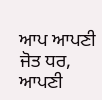ਆਪ ਆਪਣੀ ਜੋਤ ਧਰ, ਆਪਣੀ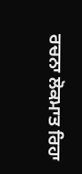ਰਚਨਾ ਲੋਕਮਾਤ ਰਿਹਾ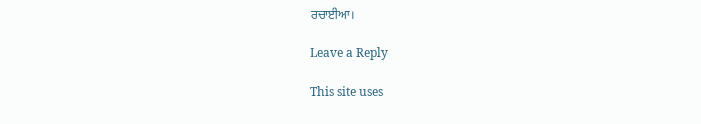ਰਚਾਈਆ।

Leave a Reply

This site uses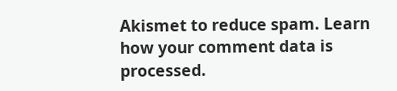Akismet to reduce spam. Learn how your comment data is processed.